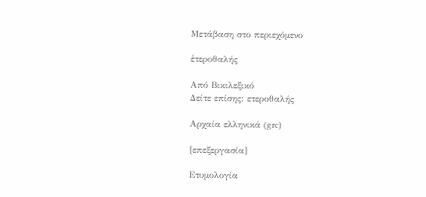Μετάβαση στο περιεχόμενο

ἑτεροθαλής

Από Βικιλεξικό
Δείτε επίσης: ετεροθαλής

Αρχαία ελληνικά (grc)

[επεξεργασία]

Ετυμολογία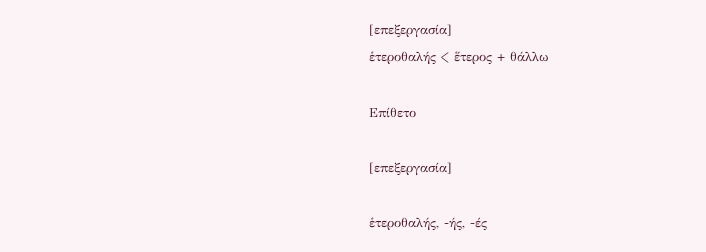[επεξεργασία]
ἑτεροθαλής < ἕτερος + θάλλω

Επίθετο

[επεξεργασία]

ἑτεροθαλής, -ής, -ές